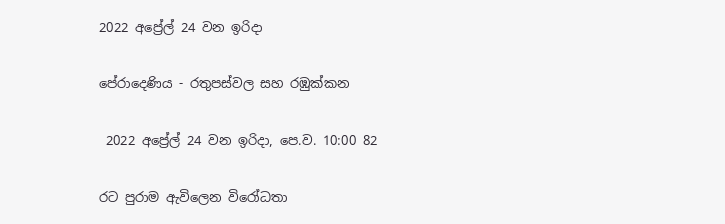2022 අප්‍රේල් 24 වන ඉරිදා

පේරාදෙණිය - රතුපස්වල සහ රඹුක්කන

 2022 අප්‍රේල් 24 වන ඉරිදා, පෙ.ව. 10:00 82

රට පුරාම ඇවිලෙන විරෝධතා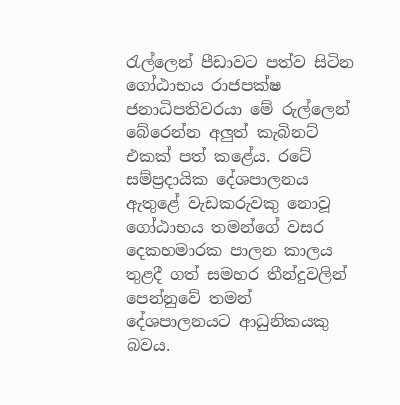රැල්ලෙන් පීඩාවට පත්ව සිටින ගෝඨාභය රාජපක්ෂ ජනාධිපතිවරයා මේ රුල්ලෙන් බේරෙන්න අලුත් කැබිනට් එකක් පත් කළේය. රටේ සම්ප්‍රදායික දේශපාලනය ඇතුළේ වැඩකරුවකු නොවූ ගෝඨාභය තමන්ගේ වසර දෙකහමාරක පාලන කාලය තුළදී ගත් සමහර තීන්දුවලින් පෙන්නුවේ තමන් දේශපාලනයට ආධුනිකයකු බවය.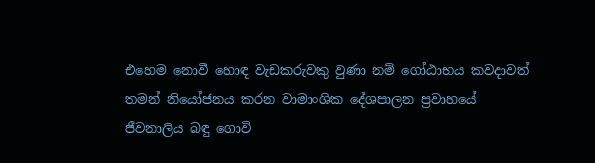එහෙම නොවී හොඳ වැඩකරුවකු වුණා නම් ගෝඨාභය කවදාවත් තමන් නියෝජනය කරන වාමාංශික දේශපාලන ප්‍රවාහයේ ජීවනාලිය බඳු ගොවි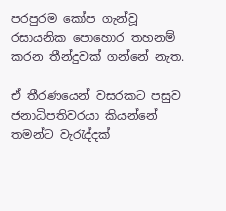පරපුරම කෝප ගැන්වූ රසායනික පොහොර තහනම් කරන තීන්දුවක් ගන්නේ නැත.

ඒ තීරණයෙන් වසරකට පසුව ජනාධිපතිවරයා කියන්නේ තමන්ට වැරැද්දක්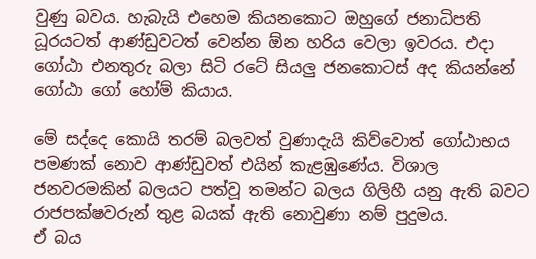වුණු බවය. හැබැයි එහෙම කියනකොට ඔහුගේ ජනාධිපති ධූරයටත් ආණ්ඩුවටත් වෙන්න ඕන හරිය වෙලා ඉවරය. එදා ගෝඨා එනතුරු බලා සිටි රටේ සියලු ජනකොටස් අද කියන්නේ ගෝඨා ගෝ හෝම් කියාය.

මේ සද්දෙ කොයි තරම් බලවත් වුණාදැයි කිව්වොත් ගෝඨාභය පමණක් නොව ආණ්ඩුවත් එයින් කැළඹුණේය. විශාල ජනවරමකින් බලයට පත්වූ තමන්ට බලය ගිලිහී යනු ඇති බවට රාජපක්ෂවරුන් තුළ බයක් ඇති නොවුණා නම් පුදුමය.
ඒ බය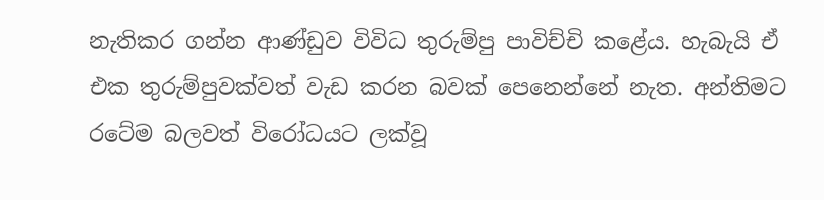නැතිකර ගන්න ආණ්ඩුව විවිධ තුරුම්පු පාවිච්චි කළේය. හැබැයි ඒ එක තුරුම්පුවක්වත් වැඩ කරන බවක් පෙනෙන්නේ නැත. අන්තිමට රටේම බලවත් විරෝධයට ලක්වූ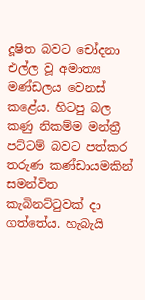දූෂිත බවට චෝදනා එල්ල වූ අමාත්‍ය මණ්ඩලය වෙනස් කළේය. හිටපු බල කණු නිකම්ම මන්ත්‍රී පට්ටම් බවට පත්කර තරුණ කණ්ඩායමකින් සමන්විත කැබිනට්ටුවක් දා ගත්තේය. හැබැයි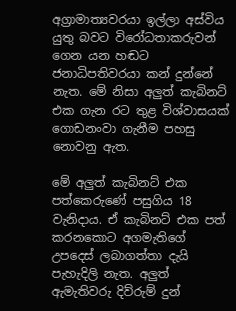අග්‍රාමාත්‍යවරයා ඉල්ලා අස්විය යුතු බවට විරෝධතාකරුවන් ගෙන යන හඬට ජනාධිපතිවරයා කන් දුන්නේ නැත. මේ නිසා අලුත් කැබිනට් එක ගැන රට තුළ විශ්වාසයක් ගොඩනංවා ගැනීම පහසු නොවනු ඇත.

මේ අලුත් කැබිනට් එක පත්කෙරුණේ පසුගිය 18 වැනිදාය. ඒ කැබිනට් එක පත් කරනකොට අගමැතිගේ උපදෙස් ලබාගත්තා දැයි පැහැදිලි නැත. අලුත් ඇමැතිවරු දිව්රුම් දුන්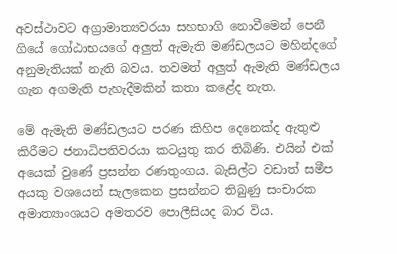අවස්ථාවට අග්‍රාමාත්‍යවරයා සහභාගි නොවීමෙන් පෙනී ගියේ ගෝඨාභයගේ අලුත් ඇමැති මණ්ඩලයට මහින්දගේ අනුමැතියක් නැති බවය. තවමත් අලුත් ඇමැති මණ්ඩලය ගැන අගමැති පැහැදීමකින් කතා කළේද නැත.

මේ ඇමැති මණ්ඩලයට පරණ කිහිප දෙනෙක්ද ඇතුළු කිරීමට ජනාධිපතිවරයා කටයුතු කර තිබිණි. එයින් එක් අයෙක් වුණේ ප්‍රසන්න රණතුංගය. බැසිල්ට වඩාත් සමීප අයකු වශයෙන් සැලකෙන ප්‍රසන්නට තිබුණු සංචාරක අමාත්‍යාංශයට අමතරව පොලීසියද බාර විය.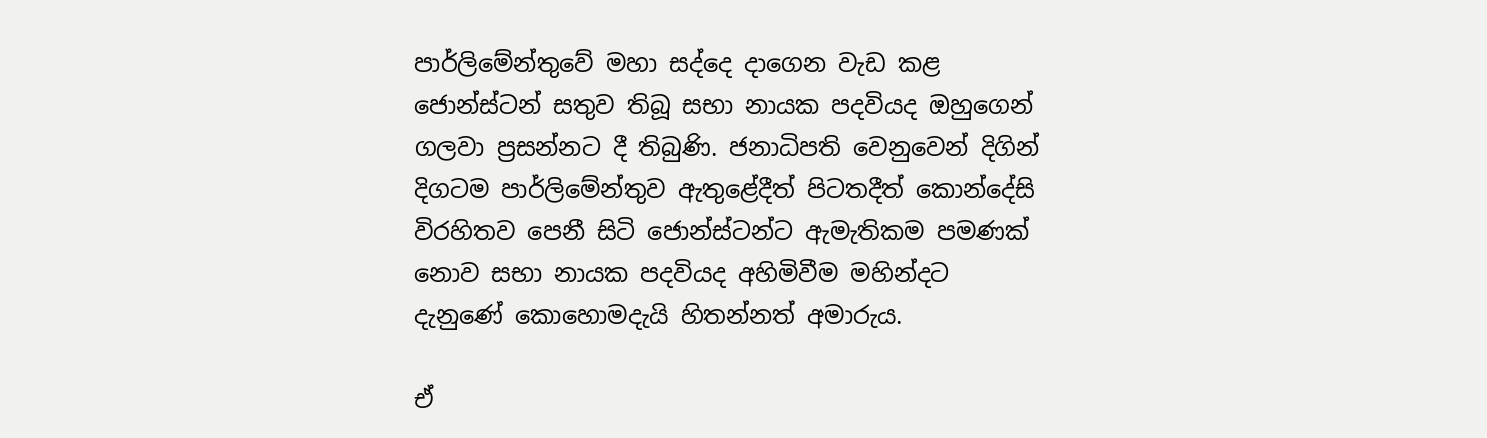පාර්ලිමේන්තුවේ මහා සද්දෙ දාගෙන වැඩ කළ ජොන්ස්ටන් සතුව තිබූ සභා නායක පදවියද ඔහුගෙන් ගලවා ප්‍රසන්නට දී තිබුණි. ජනාධිපති වෙනුවෙන් දිගින් දිගටම පාර්ලිමේන්තුව ඇතුළේදීත් පිටතදීත් කොන්දේසි විරහිතව පෙනී සිටි ජොන්ස්ටන්ට ඇමැතිකම පමණක් නොව සභා නායක පදවියද අහිමිවීම මහින්දට දැනුණේ කොහොමදැයි හිතන්නත් අමාරුය.

ඒ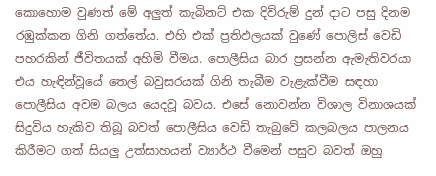කොහොම වුණත් මේ අලුත් කැබිනට් එක දිව්රුම් දුන් දාට පසු දිනම රඹුක්කන ගිනි ගත්තේය. එහි එක් ප්‍රතිඵලයක් වුණේ පොලිස් වෙඩි පහරකින් ජීවිතයක් අහිමි වීමය. පොලීසිය බාර ප්‍රසන්න ඇමැතිවරයා එය හැඳින්වූයේ තෙල් බවුසරයක් ගිනි තැබීම වැළැක්වීම සඳහා පොලීසිය අවම බලය යෙදවූ බවය. එසේ නොවන්න විශාල විනාශයක් සිදුවිය හැකිව තිබූ බවත් පොලීසිය වෙඩි තැබුවේ කලබලය පාලනය කිරීමට ගත් සියලු උත්සාහයන් ව්‍යාර්ථ වීමෙන් පසුව බවත් ඔහු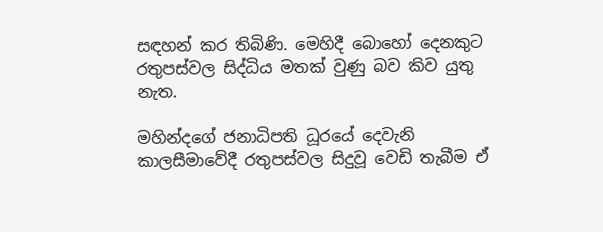සඳහන් කර තිබිණි. මෙහිදී බොහෝ දෙනකුට රතුපස්වල සිද්ධිය මතක් වුණු බව කිව යුතු නැත.

මහින්දගේ ජනාධිපති ධූරයේ දෙවැනි කාලසීමාවේදී රතුපස්වල සිදුවූ වෙඩි තැබීම ඒ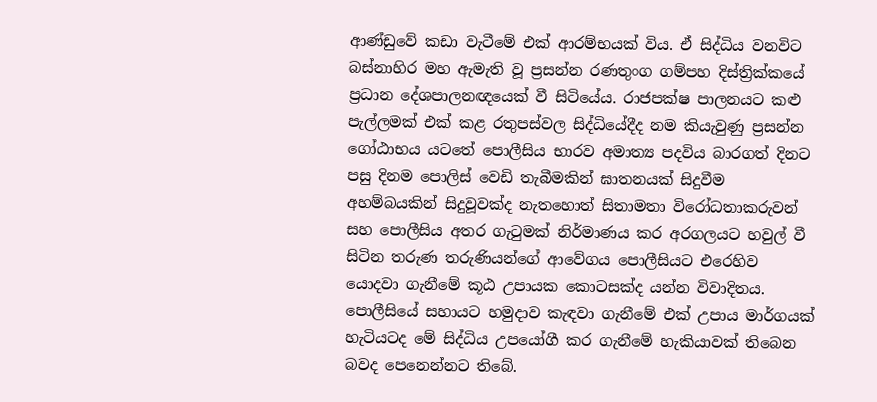ආණ්ඩුවේ කඩා වැටීමේ එක් ආරම්භයක් විය. ඒ සිද්ධිය වනවිට බස්නාහිර මහ ඇමැති වූ ප්‍රසන්න රණතුංග ගම්පහ දිස්ත්‍රික්කයේ ප්‍රධාන දේශපාලනඥයෙක් වී සිටියේය. රාජපක්ෂ පාලනයට කළු පැල්ලමක් එක් කළ රතුපස්වල සිද්ධියේදීද නම කියැවුණු ප්‍රසන්න ගෝඨාභය යටතේ පොලීසිය භාරව අමාත්‍ය පදවිය බාරගත් දිනට පසු දිනම පොලිස් වෙඩි තැබීමකින් ඝාතනයක් සිදුවීම අහම්බයකින් සිදුවූවක්ද නැතහොත් සිතාමතා විරෝධතාකරුවන් සහ පොලීසිය අතර ගැටුමක් නිර්මාණය කර අරගලයට හවුල් වී සිටින තරුණ තරුණියන්ගේ ආවේගය පොලීසියට එරෙහිව යොදවා ගැනීමේ කූඨ උපායක කොටසක්ද යන්න විවාදිතය. පොලීසියේ සහායට හමුදාව කැඳවා ගැනීමේ එක් උපාය මාර්ගයක් හැටියටද මේ සිද්ධිය උපයෝගී කර ගැනීමේ හැකියාවක් තිබෙන බවද පෙනෙන්නට තිබේ.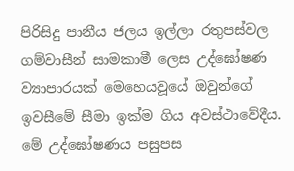පිරිසිදු පානීය ජලය ඉල්ලා රතුපස්වල ගම්වාසීන් සාමකාමී ලෙස උද්ඝෝෂණ ව්‍යාපාරයක් මෙහෙයවූයේ ඔවුන්ගේ ඉවසීමේ සීමා ඉක්ම ගිය අවස්ථාවේදීය. මේ උද්ඝෝෂණය පසුපස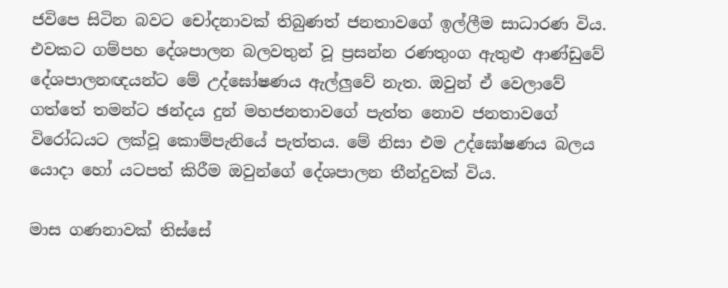ජවිපෙ සිටින බවට චෝදනාවක් තිබුණත් ජනතාවගේ ඉල්ලීම සාධාරණ විය. එවකට ගම්පහ දේශපාලන බලවතුන් වූ ප්‍රසන්න රණතුංග ඇතුළු ආණ්ඩුවේ දේශපාලනඥයන්ට මේ උද්ඝෝෂණය ඇල්ලුවේ නැත. ඔවුන් ඒ වෙලාවේ ගත්තේ තමන්ට ඡන්දය දුන් මහජනතාවගේ පැත්ත නොව ජනතාවගේ විරෝධයට ලක්වූ කොම්පැනියේ පැත්තය. මේ නිසා එම උද්ඝෝෂණය බලය යොදා හෝ යටපත් කිරීම ඔවුන්ගේ දේශපාලන තීන්දුවක් විය.

මාස ගණනාවක් තිස්සේ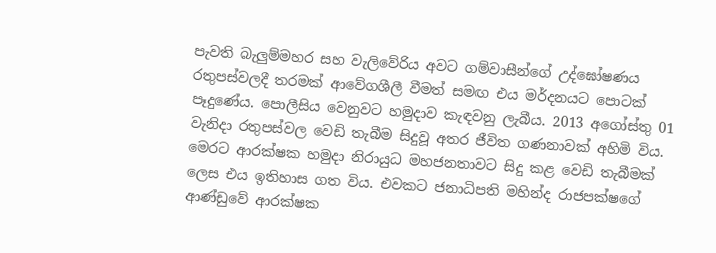පැවති බැලුම්මහර සහ වැලිවේරිය අවට ගම්වාසීන්ගේ උද්ඝෝෂණය රතුපස්වලදී තරමක් ආවේගශීලී වීමත් සමඟ එය මර්දනයට පොටක් පෑදුණේය. පොලීසිය වෙනුවට හමුදාව කැඳවනු ලැබීය. 2013 අගෝස්තු 01 වැනිදා රතුපස්වල වෙඩි තැබීම සිදුවූ අතර ජීවිත ගණනාවක් අහිමි විය. මෙරට ආරක්ෂක හමුදා නිරායුධ මහජනතාවට සිදු කළ වෙඩි තැබීමක් ලෙස එය ඉතිහාස ගත විය. එවකට ජනාධිපති මහින්ද රාජපක්ෂගේ ආණ්ඩුවේ ආරක්ෂක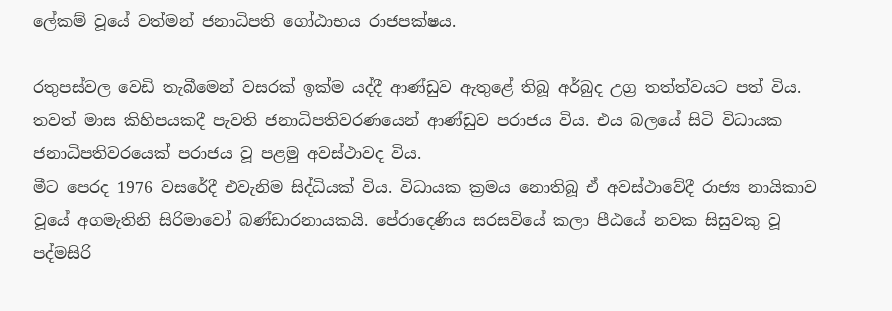ලේකම් වූයේ වත්මන් ජනාධිපති ගෝඨාභය රාජපක්ෂය.

රතුපස්වල වෙඩි තැබීමෙන් වසරක් ඉක්ම යද්දී ආණ්ඩුව ඇතුළේ තිබූ අර්බුද උග්‍ර තත්ත්වයට පත් විය. තවත් මාස කිහිපයකදී පැවති ජනාධිපතිවරණයෙන් ආණ්ඩුව පරාජය විය. එය බලයේ සිටි විධායක ජනාධිපතිවරයෙක් පරාජය වූ පළමු අවස්ථාවද විය.
මීට පෙරද 1976 වසරේදී එවැනිම සිද්ධියක් විය. විධායක ක්‍රමය නොතිබූ ඒ අවස්ථාවේදී රාජ්‍ය නායිකාව වූයේ අගමැතිනි සිරිමාවෝ බණ්ඩාරනායකයි. පේරාදෙණිය සරසවියේ කලා පීඨයේ නවක සිසුවකු වූ පද්මසිරි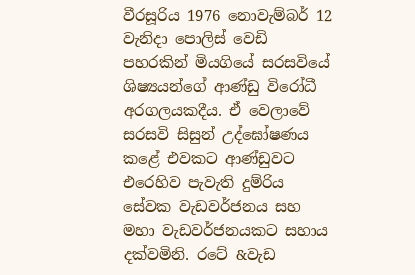වීරසූරිය 1976 නොවැම්බර් 12 වැනිදා පොලිස් වෙඩි පහරකින් මියගියේ සරසවියේ ශිෂ්‍යයන්ගේ ආණ්ඩු විරෝධී අරගලයකදීය. ඒ වෙලාවේ සරසවි සිසුන් උද්ඝෝෂණය කළේ එවකට ආණ්ඩුවට එරෙහිව පැවැති දුම්රිය සේවක වැඩවර්ජනය සහ මහා වැඩවර්ජනයකට සහාය දක්වමිනි. රටේ &වැඩ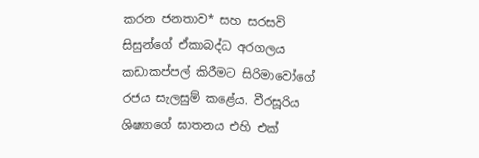කරන ජනතාව* සහ සරසවි සිසුන්ගේ ඒකාබද්ධ අරගලය කඩාකප්පල් කිරීමට සිරිමාවෝගේ රජය සැලසුම් කළේය. වීරසූරිය ශිෂ්‍යාගේ ඝාතනය එහි එක්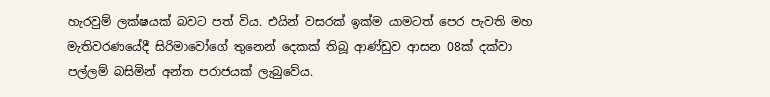හැරවුම් ලක්ෂයක් බවට පත් විය. එයින් වසරක් ඉක්ම යාමටත් පෙර පැවති මහ මැතිවරණයේදී සිරිමාවෝගේ තුනෙන් දෙකක් තිබූ ආණ්ඩුව ආසන 08ක් දක්වා පල්ලම් බසිමින් අන්ත පරාජයක් ලැබුවේය.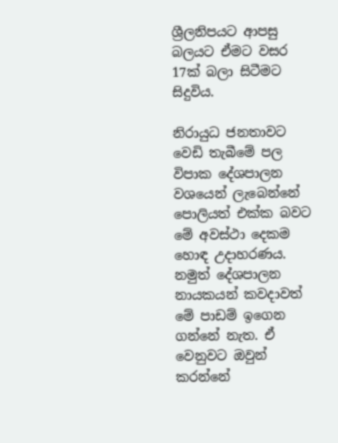ශ්‍රීලනිපයට ආපසු බලයට ඒමට වසර 17ක් බලා සිටීමට සිදුවිය.

නිරායුධ ජනතාවට වෙඩි තැබීමේ පල විපාක දේශපාලන වශයෙන් ලැබෙන්නේ පොලියත් එක්ක බවට මේ අවස්ථා දෙකම හොඳ උදාහරණය. නමුත් දේශපාලන නායකයන් කවදාවත් මේ පාඩම් ඉගෙන ගන්නේ නැත. ඒ වෙනුවට ඔවුන් කරන්නේ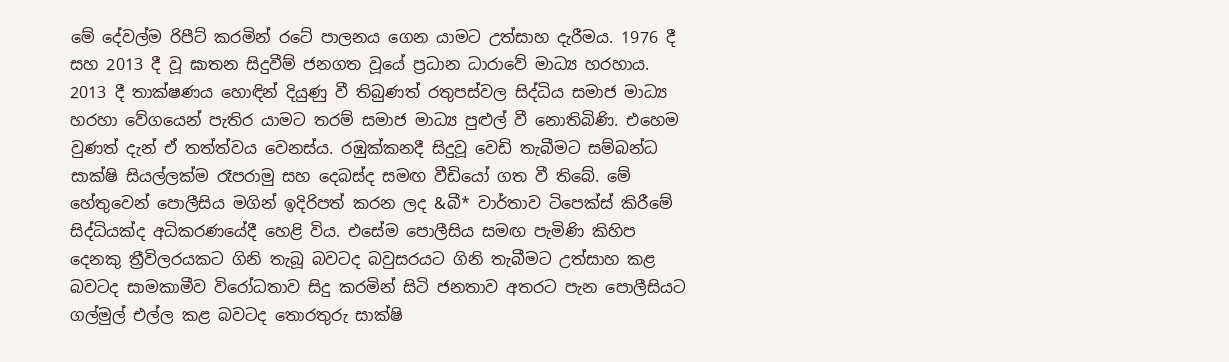මේ දේවල්ම රිපීට් කරමින් රටේ පාලනය ගෙන යාමට උත්සාහ දැරීමය. 1976 දී සහ 2013 දී වූ ඝාතන සිදුවීම් ජනගත වූයේ ප්‍රධාන ධාරාවේ මාධ්‍ය හරහාය. 2013 දී තාක්ෂණය හොඳින් දියුණු වී තිබුණත් රතුපස්වල සිද්ධිය සමාජ මාධ්‍ය හරහා වේගයෙන් පැතිර යාමට තරම් සමාජ මාධ්‍ය පුළුල් වී නොතිබිණි. එහෙම වුණත් දැන් ඒ තත්ත්වය වෙනස්ය. රඹුක්කනදී සිදුවූ වෙඩි තැබීමට සම්බන්ධ සාක්ෂි සියල්ලක්ම රෑපරාමු සහ දෙබස්ද සමඟ වීඩියෝ ගත වී තිබේ. මේ හේතුවෙන් පොලීසිය මගින් ඉදිරිපත් කරන ලද &බී* වාර්තාව ටිපෙක්ස් කිරීමේ සිද්ධියක්ද අධිකරණයේදී හෙළි විය. එසේම පොලීසිය සමඟ පැමිණි කිහිප දෙනකු ත්‍රීවිලරයකට ගිනි තැබූ බවටද බවුසරයට ගිනි තැබීමට උත්සාහ කළ බවටද සාමකාමීව විරෝධතාව සිදු කරමින් සිටි ජනතාව අතරට පැන පොලීසියට ගල්මුල් එල්ල කළ බවටද තොරතුරු සාක්ෂි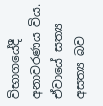විභාගයේදී අනාවරණය විය. ඒවායේ සත්‍ය අසත්‍ය බව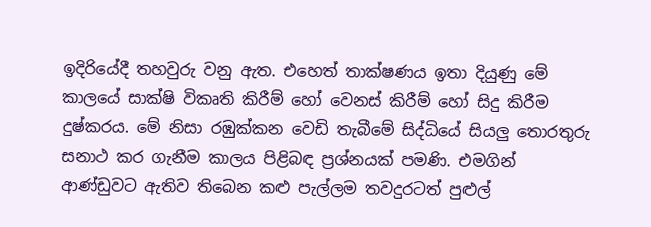ඉදිරියේදී තහවුරු වනු ඇත. එහෙත් තාක්ෂණය ඉතා දියුණු මේ කාලයේ සාක්ෂි විකෘති කිරීම් හෝ වෙනස් කිරීම් හෝ සිදු කිරීම දුෂ්කරය. මේ නිසා රඹුක්කන වෙඩි තැබීමේ සිද්ධියේ සියලු තොරතුරු සනාථ කර ගැනීම කාලය පිළිබඳ ප්‍රශ්නයක් පමණි. එමගින් ආණ්ඩුවට ඇතිව තිබෙන කළු පැල්ලම තවදුරටත් පුළුල්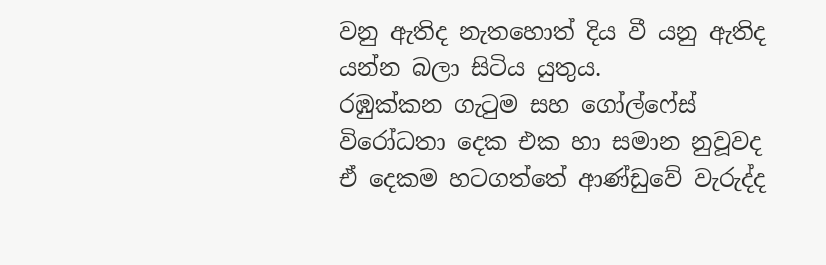වනු ඇතිද නැතහොත් දිය වී යනු ඇතිද යන්න බලා සිටිය යුතුය.
රඹුක්කන ගැටුම සහ ගෝල්ෆේස් විරෝධතා දෙක එක හා සමාන නුවූවද ඒ දෙකම හටගත්තේ ආණ්ඩුවේ වැරුද්ද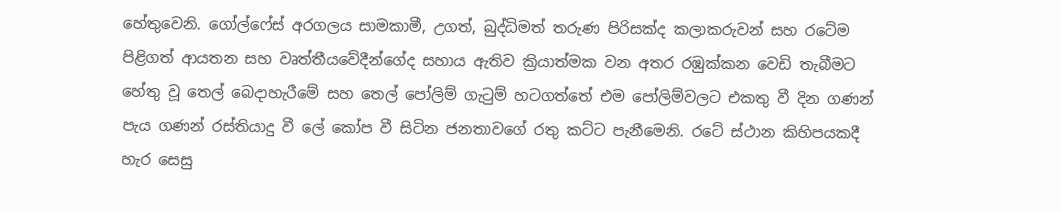හේතුවෙනි. ගෝල්ෆේස් අරගලය සාමකාමී, උගත්, බුද්ධිමත් තරුණ පිරිසක්ද කලාකරුවන් සහ රටේම පිළිගත් ආයතන සහ වෘත්තීයවේදීන්ගේද සහාය ඇතිව ක්‍රියාත්මක වන අතර රඹුක්කන වෙඩි තැබීමට හේතු වූ තෙල් බෙදාහැරීමේ සහ තෙල් පෝලිම් ගැටුම් හටගත්තේ එම පෝලිම්වලට එකතු වී දින ගණන් පැය ගණන් රස්තියාදු වී ලේ කෝප වී සිටින ජනතාවගේ රතු කට්ට පැනීමෙනි. රටේ ස්ථාන කිහිපයකදී හැර සෙසු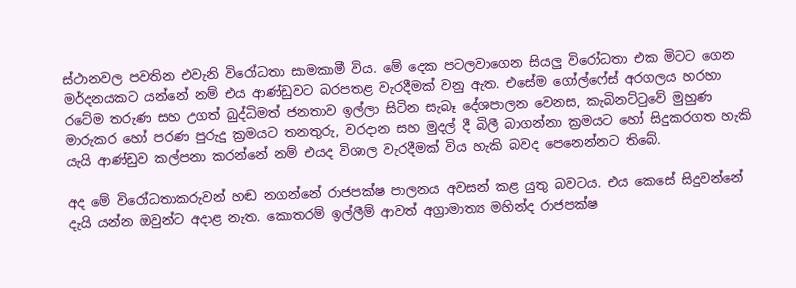ස්ථානවල පවතින එවැනි විරෝධතා සාමකාමී විය. මේ දෙක පටලවාගෙන සියලු විරෝධතා එක මිටට ගෙන මර්දනයකට යන්නේ නම් එය ආණ්ඩුවට බරපතළ වැරදීමක් වනු ඇත. එසේම ගෝල්ෆේස් අරගලය හරහා රටේම තරුණ සහ උගත් බුද්ධිමත් ජනතාව ඉල්ලා සිටින සැබෑ දේශපාලන වෙනස, කැබිනට්ටුවේ මුහුණ මාරුකර හෝ පරණ පුරුදු ක්‍රමයට තනතුරු, වරදාන සහ මුදල් දී බිලී බාගන්නා ක්‍රමයට හෝ සිදුකරගත හැකි යැයි ආණ්ඩුව කල්පනා කරන්නේ නම් එයද විශාල වැරදීමක් විය හැකි බවද පෙනෙන්නට තිබේ.

අද මේ විරෝධතාකරුවන් හඬ නගන්නේ රාජපක්ෂ පාලනය අවසන් කළ යුතු බවටය. එය කෙසේ සිදුවන්නේ දැයි යන්න ඔවුන්ට අදාළ නැත. කොතරම් ඉල්ලීම් ආවත් අග්‍රාමාත්‍ය මහින්ද රාජපක්ෂ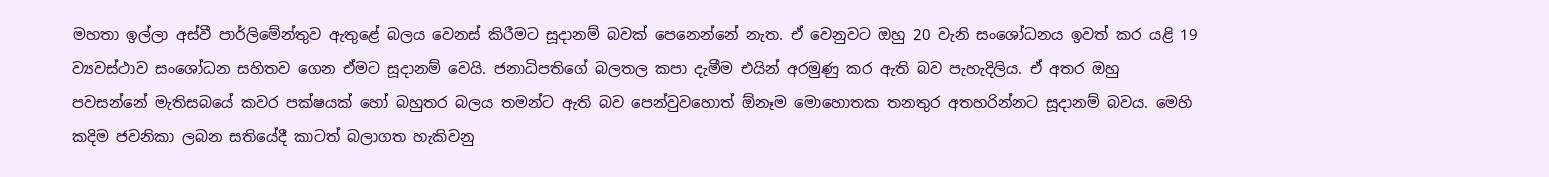මහතා ඉල්ලා අස්වී පාර්ලිමේන්තුව ඇතුළේ බලය වෙනස් කිරීමට සූදානම් බවක් පෙනෙන්නේ නැත. ඒ වෙනුවට ඔහු 20 වැනි සංශෝධනය ඉවත් කර යළි 19 ව්‍යවස්ථාව සංශෝධන සහිතව ගෙන ඒමට සූදානම් වෙයි. ජනාධිපතිගේ බලතල කපා දැමීම එයින් අරමුණු කර ඇති බව පැහැදිලිය. ඒ අතර ඔහු පවසන්නේ මැතිසබයේ කවර පක්ෂයක් හෝ බහුතර බලය තමන්ට ඇති බව පෙන්වුවහොත් ඕනෑම මොහොතක තනතුර අතහරින්නට සූදානම් බවය. මෙහි කදිම ජවනිකා ලබන සතියේදී කාටත් බලාගත හැකිවනු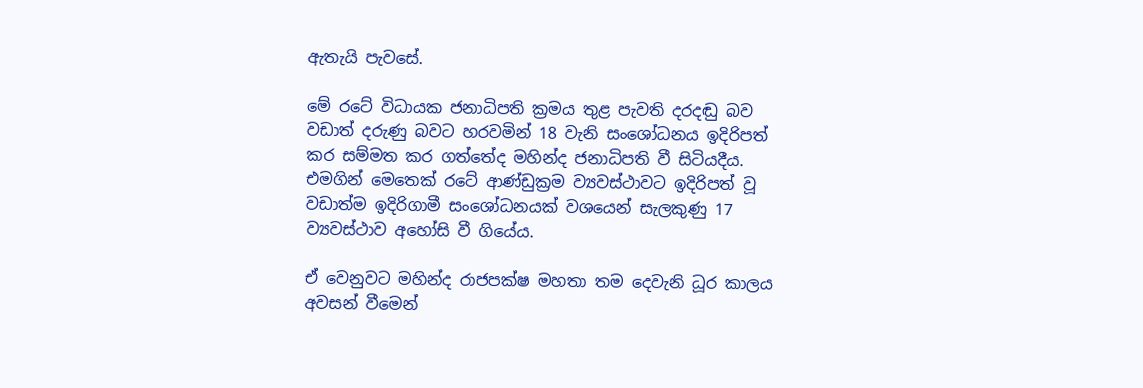ඇතැයි පැවසේ.

මේ රටේ විධායක ජනාධිපති ක්‍රමය තුළ පැවති දරදඬු බව වඩාත් දරුණු බවට හරවමින් 18 වැනි සංශෝධනය ඉදිරිපත් කර සම්මත කර ගත්තේද මහින්ද ජනාධිපති වී සිටියදීය. එමගින් මෙතෙක් රටේ ආණ්ඩුක්‍රම ව්‍යවස්ථාවට ඉදිරිපත් වූ වඩාත්ම ඉදිරිගාමී සංශෝධනයක් වශයෙන් සැලකුණු 17 ව්‍යවස්ථාව අහෝසි වී ගියේය.

ඒ වෙනුවට මහින්ද රාජපක්ෂ මහතා තම දෙවැනි ධූර කාලය අවසන් වීමෙන්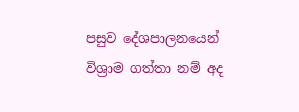පසුව දේශපාලනයෙන් විශ්‍රාම ගත්තා නම් අද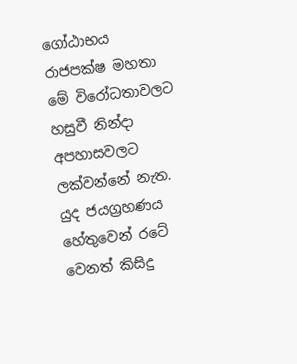ගෝඨාභය රාජපක්ෂ මහතා මේ විරෝධතාවලට හසුවී නින්දා අපහාසවලට ලක්වන්නේ නැත. යුද ජයග්‍රහණය හේතුවෙන් රටේ වෙනත් කිසිදු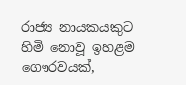රාජ්‍ය නායකයකුට හිමි නොවූ ඉහළම ගෞරවයක්,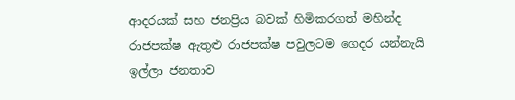ආදරයක් සහ ජනප්‍රිය බවක් හිමිකරගත් මහින්ද රාජපක්ෂ ඇතුළු රාජපක්ෂ පවුලටම ගෙදර යන්නැයි ඉල්ලා ජනතාව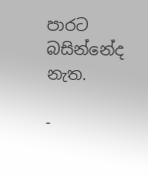පාරට බසින්නේද නැත.

-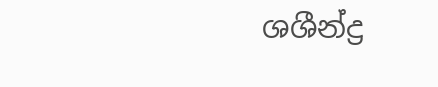ශශීන්ද්‍ර